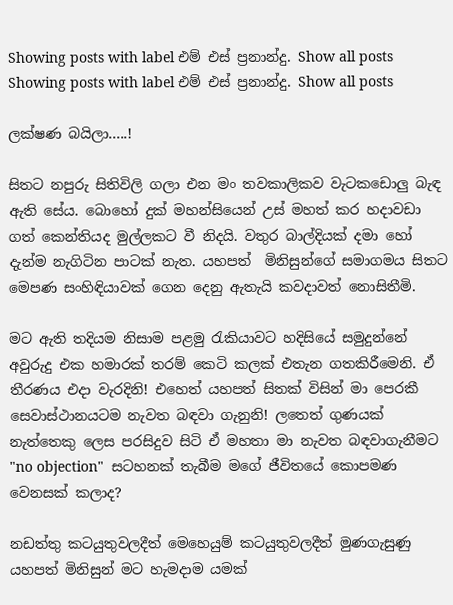Showing posts with label එම් එස් ප්‍රනාන්දු. Show all posts
Showing posts with label එම් එස් ප්‍රනාන්දු. Show all posts

ලක්ෂණ බයිලා.....!

සිතට නපුරු සිතිවිලි ගලා එන මං තවකාලිකව වැටකඩොලු බැඳ ඇති සේය. බොහෝ දුක් මහන්සියෙන් උස් මහත් කර හදාවඩා ගත් කෙන්තියද මුල්ලකට වී නිදයි. වතුර බාල්දියක් දමා හෝ දැන්ම නැගිටින පාටක් නැත. යහපත්  මිනිසුන්ගේ සමාගමය සිතට මෙපණ සංහිඳියාවක් ගෙන දෙනු ඇතැයි කවදාවත් නොසිතීමි.

මට ඇති තදියම නිසාම පළමු ‍රැකියාවට හදිසියේ සමුදුන්නේ අවුරුදු එක හමාරක් තරම් කෙටි කලක් එතැන ගතකිරීමෙනි. ඒ තීරණය එදා වැරදිනි! එහෙත් යහපත් සිතක් විසින් මා පෙරකී සෙවාස්ථානයටම නැවත බඳවා ගැනුනි! ලතෙත් ගුණයක් නැත්තෙකු ලෙස පරසිදුව සිටි ඒ මහතා මා නැවත බඳවාගැනීමට "no objection"  සටහනක් තැබීම මගේ ජීවිතයේ කොපමණ වෙනසක් කලාද?

නඩත්තු කටයුතුවලදීත් මෙහෙයුම් කටයුතුවලදීත් මුණගැසුණු යහපත් මිනිසුන් මට හැමදාම යමක්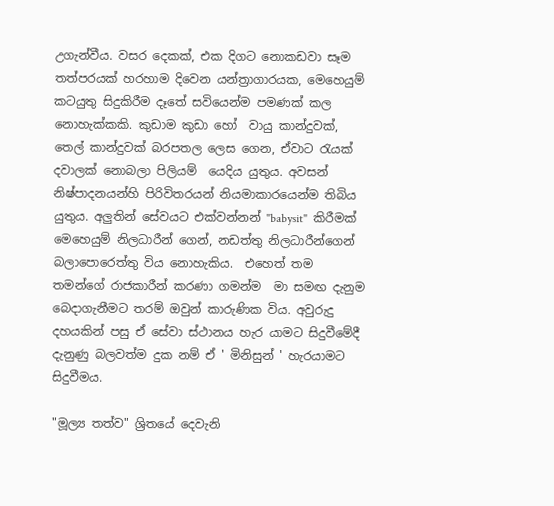උගැන්වීය. වසර දෙකක්, එක දිගට නොකඩවා සෑම තත්පරයක් හරහාම දිවෙන යන්ත්‍රාගාරයක, මෙහෙයුම් කටයුතු සිදුකිරීම දෑතේ සවියෙන්ම පමණක් කල නොහැක්කකි. කුඩාම කුඩා හෝ  වායු කාන්දුවක්, තෙල් කාන්දුවක් බරපතල ලෙස ගෙන, ඒවාට ‍රැයක් දවාලක් නොබලා පිලියම්  යෙදිය යුතුය. අවසන් නිෂ්පාදනයන්හි පිරිවිතරයන් නියමාකාරයෙන්ම තිබිය යුතුය. අලුතින් සේවයට එක්වන්නන් "babysit"  කිරීමක් මෙහෙයුම් නිලධාරීන් ගෙන්, නඩත්තු නිලධාරීන්ගෙන් බලාපොරෙත්තු විය නොහැකිය.  එහෙත් තම තමන්ගේ රාජකාරීන් කරණා ගමන්ම  මා සමඟ දැනුම බෙදාගැනීමට තරම් ඔවුන් කාරුණික විය. අවුරුදු දහයකින් පසු ඒ සේවා ස්ථානය හැර යාමට සිදුවීමේදී දැනුණු බලවත්ම දුක නම් ඒ ' මිනිසුන් ' හැරයාමට සිදුවීමය.

"මූල්‍ය තත්ව" ශ්‍රිතයේ දෙවැනි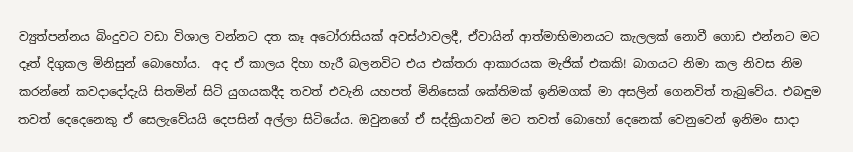ව්‍යුත්පන්නය බිංදුවට වඩා විශාල වන්නට දත කෑ අටෝරාසියක් අවස්ථාවලදී, ඒවායින් ආත්මාභිමානයට කැලලක් නොවී ගොඩ එන්නට මට දෑත් දිගුකල මිනිසුන් බොහෝය.  අද ඒ කාලය දිහා හැරී බලනවිට එය එක්තරා ආකාරයක මැජික් එකකි! බාගයට නිමා කල නිවස නිම කරන්නේ කවදාදෝදැයි සිතමින් සිටි යුගයකදීද තවත් එවැනි යහපත් මිනිසෙක් ශක්තිමක් ඉනිමගක් මා අසලින් ගෙනවිත් තැබුවේය. එබඳුම තවත් දෙදෙනෙකු ඒ සෙලැවේයයි දෙපසින් අල්ලා සිටියේය. ඔවුනගේ ඒ සද්ක්‍රියාවන් මට තවත් බොහෝ දෙනෙක් වෙනුවෙන් ඉනිමං සාදා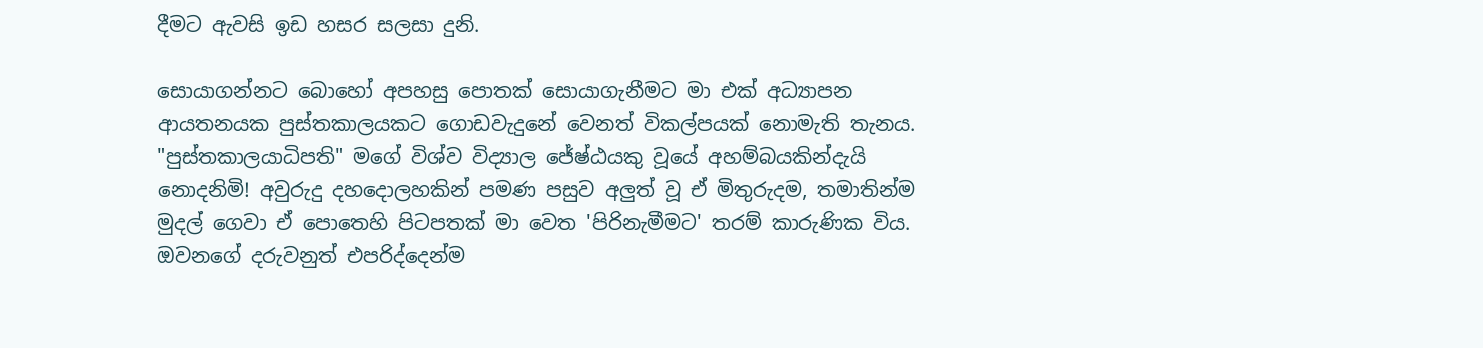දීමට ඇවසි ඉඩ හසර සලසා දුනි.

සොයාගන්නට බොහෝ අපහසු පොතක් සොයාගැනීමට මා එක් අධ්‍යාපන ආයතනයක පුස්තකාලයකට ගොඩවැදුනේ වෙනත් විකල්පයක් නොමැති තැනය. "පුස්තකාලයාධිපති" මගේ විශ්ව විද්‍යාල ජේෂ්ඨයකු වූයේ අහම්බයකින්දැයි නොදනිමි! අවුරුදු දහදොලහකින් පමණ පසුව අලුත් වූ ඒ මිතුරුදම, තමාතින්ම මුදල් ගෙවා ඒ පොතෙහි පිටපතක් මා වෙත 'පිරිනැමීමට' තරම් කාරුණික විය. ඔවනගේ දරුවනුත් එපරිද්දෙන්ම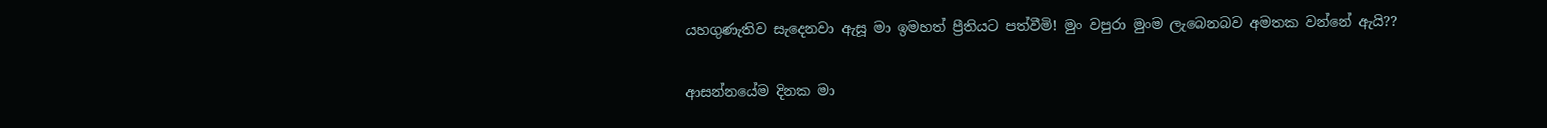යහගුණැතිව සැදෙනවා ඇසූ මා ඉමහත් ප්‍රීතියට පත්වීමි! මුං වපුරා මුංම ලැබෙනබව අමතක වන්නේ ඇයි??

ආසන්නයේම දිනක මා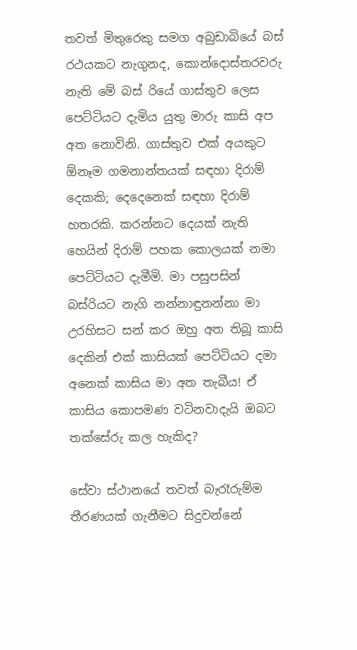තවත් මිතුරෙකු සමග අබුඩාබියේ බස් රථයකට නැගුනද, කොන්දොස්තරවරු නැති මේ බස් රියේ ගාස්තුව ලෙස පෙට්ටියට දැමිය යුතු මාරු කාසි අප අත නොවිනි. ගාස්තුව එක් අයකුට ඕනෑම ගමනාන්තයක් සඳහා දිරාම් දෙකකි; දෙදෙනෙක් සඳහා දිරාම් හතරකි. කරන්නට දෙයක් නැති හෙයින් දිරාම් පහක කොලයක් නමා පෙට්ටියට දැමීමි. මා පසුපසින් බස්රියට නැගි නන්නාඳුනන්නා මා උරහිසට සන් කර ඔහු අත තිබූ කාසි දෙකින් එක් කාසියක් පෙට්ටියට දමා අනෙක් කාසිය මා අත තැබීය! ඒ කාසිය කොපමණ වටිනවාදැයි ඔබට තක්සේරු කල හැකිද?

සේවා ස්ථානයේ තවත් බැරෑරුම්ම තීරණයක් ගැනීමට සිදුවන්නේ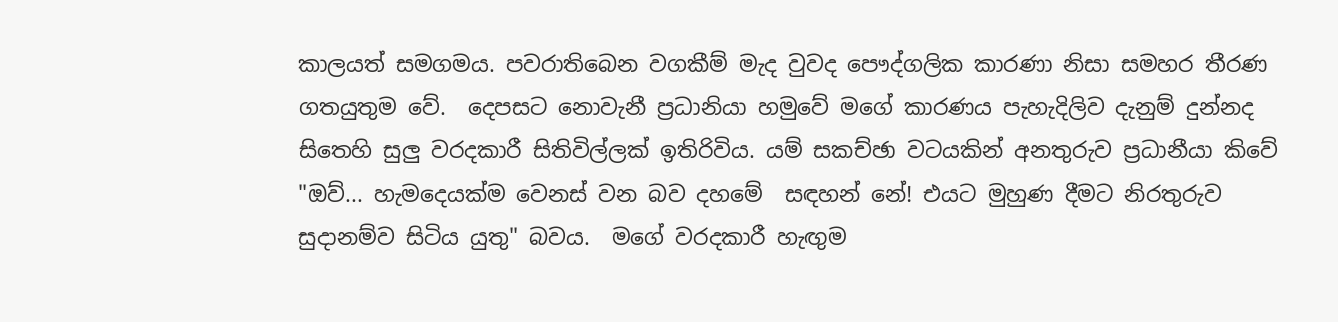කාලයත් සමගමය. පවරාතිබෙන වගකීම් මැද වුවද පෞද්ගලික කාරණා නිසා සමහර තීරණ ගතයුතුම වේ.  දෙපසට නොවැනී ප්‍රධානියා හමුවේ මගේ කාරණය පැහැදිලිව දැනුම් දුන්නද සිතෙහි සුලු වරදකාරී සිතිවිල්ලක් ඉතිරිවිය. යම් සකච්ඡා වටයකින් අනතුරුව ප්‍රධානීයා කිවේ "ඔව්... හැමදෙයක්ම වෙනස් වන බව දහමේ  සඳහන් නේ! එයට මුහුණ දීමට නිරතුරුව සුදානම්ව සිටිය යුතු" බවය.  මගේ වරදකාරී හැඟුම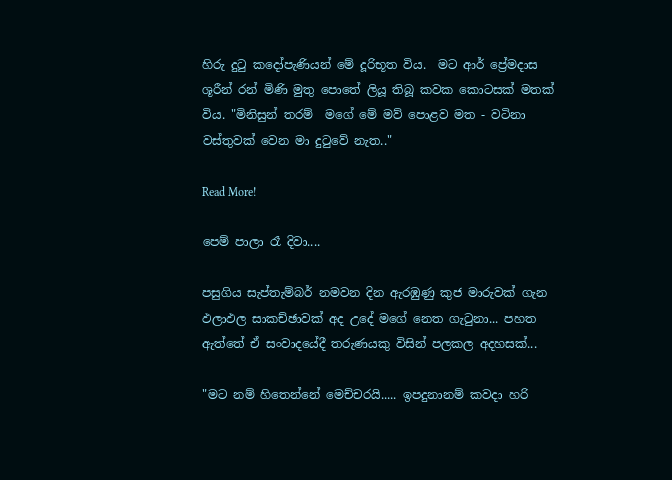හිරු දු‍ටු කදෝපැණියන් මේ දූරිභූත විය.  මට ආර් ප්‍රේමදාස ශූරීන් රන් මිණි මුතු පොතේ ලියූ තිබූ කවක කොටසක් මතක් විය. "මිනිසුන් තරම්  මගේ මේ මව් පොළව මත - වටිනා වස්තුවක් වෙන මා දුටුවේ නැත.."

Read More!

පෙම් පාලා රෑ දිවා....

පසුගිය සැප්තැම්බර් නමවන දින ඇරඹුණු කුජ මාරුවක් ගැන ඵලාඵල සාකච්ඡාවක් අද උදේ මගේ නෙත ගැටුනා... පහත ඇත්තේ ඒ සංවාදයේදී තරුණයකු විසින් පලකල අදහසක්...

"මට නම් හිතෙන්නේ මෙච්චරයි..... ඉපදුනානම් කවදා හරි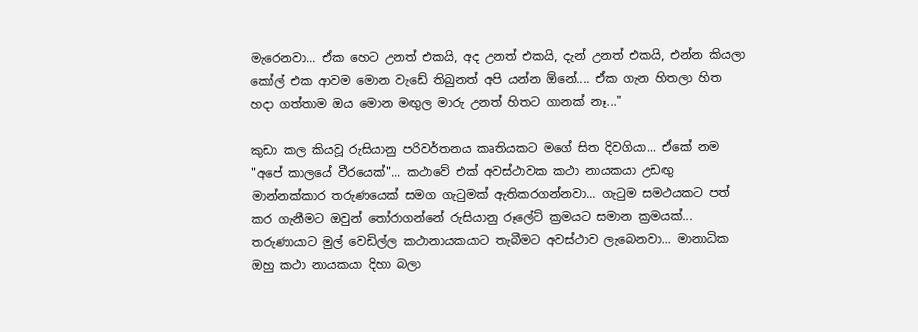මැරෙනවා... ඒක හෙට උනත් එකයි, අද උනත් එකයි, දැන් උනත් එකයි, එන්න කියලා කෝල් එක ආවම මොන වැඩේ තිබුනත් අපි යන්න ඕනේ.... ඒක ගැන හිතලා හිත හදා ගත්තාම ඔය මොන මඟුල මාරු උනත් හිතට ගානක් නෑ..."

කුඩා කල කියවූ රුසියානු පරිවර්තනය කෘතියකට මගේ සිත දිවගියා... ඒකේ නම "අපේ කාලයේ වීරයෙක්"... කථාවේ එක් අවස්ථාවක කථා නායකයා උඩඟු මාන්නක්කාර තරුණයෙක් සමග ගැටුමක් ඇතිකරගන්නවා... ගැටුම සමථයකට පත් කර ගැනීමට ඔවුන් තෝරාගන්නේ රුසියානු රූලේට් ක්‍රමයට සමාන ක්‍රමයක්... තරුණායාට මුල් වෙඩිල්ල කථානායකයාට තැබීමට අවස්ථාව ලැබෙනවා... මානාධික ඔහු කථා නායකයා දිහා බලා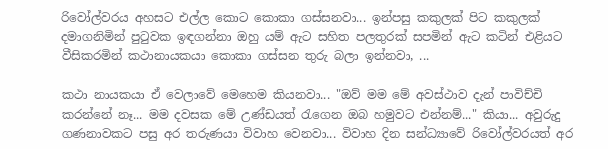රිවෝල්වරය අහසට එල්ල කොට කොකා ගස්සනවා... ඉන්පසු කකුලක් පිට කකුලක් දමාගනිමින් පුටුවක ඉඳගන්නා ඔහු යම් ඇට සහිත පලතුරක් සපමින් ඇට කටින් එළියට වීසිකරමින් කථානායකයා කොකා ගස්සන තුරු බලා ඉන්නවා, ...

කථා නායකයා ඒ වෙලාවේ මෙහෙම කියනවා... "ඔව් මම මේ අවස්ථාව දැන් පාවිච්චි කරන්නේ නෑ... මම දවසක මේ උණ්ඩයත් රැගෙන ඔබ හමුවට එන්නම්..." කියා... අවුරුදු ගණනාවකට පසු අර තරුණයා විවාහ වෙනවා... විවාහ දින සන්ධ්‍යාවේ රිවෝල්වරයත් අර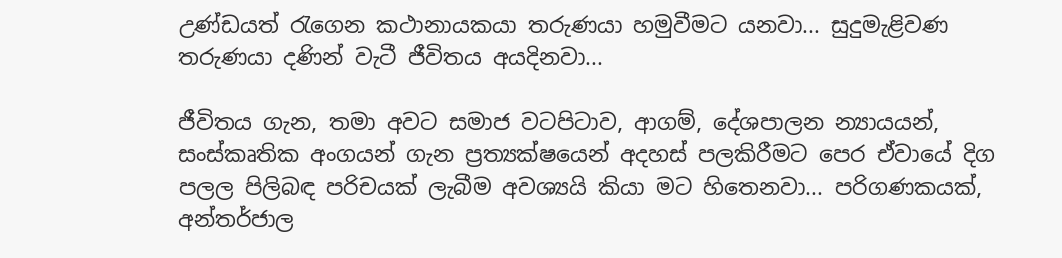උණ්ඩයත් රැගෙන කථානායකයා තරුණයා හමුවීමට යනවා... සුදුමැළිවණ තරුණයා දණින් වැටී ජීවිතය අයදිනවා...

ජීවිතය ගැන, තමා අවට සමාජ වටපිටාව, ආගම්, දේශපාලන න්‍යායයන්, සංස්කෘතික අංගයන් ගැන ප්‍රත්‍යක්ෂයෙන් අදහස් පලකිරීමට පෙර ඒවායේ දිග පලල පිලිබඳ පරිචයක් ලැබීම අවශ්‍යයි කියා මට හිතෙනවා... පරිගණකයක්, අන්තර්ජාල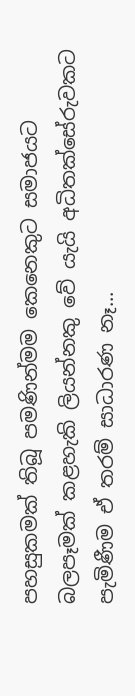පහසුකමක් තිබූ පමණින්මම කෙනෙකුට සමාජයට බලපෑමක් කළහැකි ලියන්නකු වේ යැයි අධිතක්සේරුවකට පැමිණීම ඒ තරම් සාධාරණ නෑ...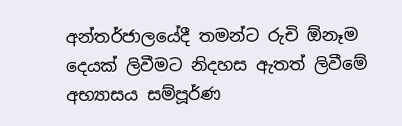අන්තර්ජාලයේදී තමන්ට රුචි ඕනෑම දෙයක් ලිවීමට නිදහස ඇතත් ලිවීමේ අභ්‍යාසය සම්පූර්ණ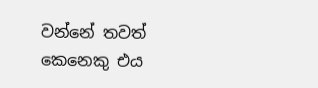වන්නේ තවත් කෙනෙකු එය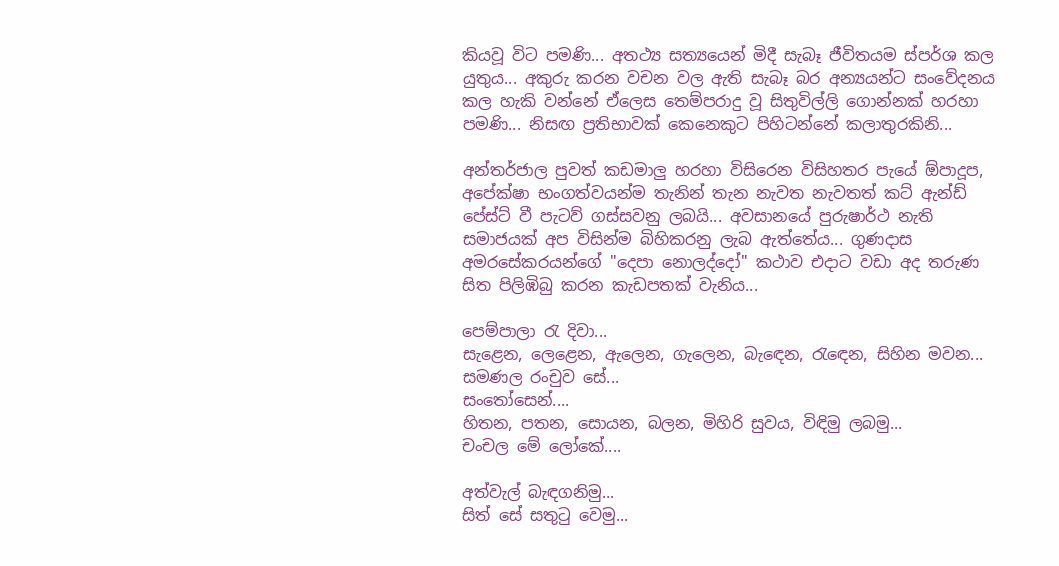කියවූ විට පමණි... අතථ්‍ය සත්‍යයෙන් මිදී සැබෑ ජීවිතයම ස්පර්ශ කල යුතුය... අකුරු කරන වචන වල ඇති සැබෑ බර අන්‍යයන්ට සංවේදනය කල හැකි වන්නේ ඒලෙස තෙම්පරාදු වූ සිතුවිල්ලි ගොන්නක් හරහා පමණි... නිසඟ ප්‍රතිභාවක් කෙනෙකුට පිහිටන්නේ කලාතුරකිනි...

අන්තර්ජාල පුවත් කඩමාලු හරහා විසිරෙන විසිහතර පැයේ ඕපාදූප, අපේක්ෂා භංගත්වයන්ම තැනින් තැන නැවත නැවතත් කට් ඇන්ඩ් පේස්ට් වී පැටව් ගස්සවනු ලබයි... අවසානයේ පුරුෂාර්ථ නැති සමාජයක් අප විසින්ම බිහිකරනු ලැබ ඇත්තේය... ගුණදාස අමරසේකරයන්ගේ "දෙපා නොලද්දෝ" කථාව එදාට වඩා අද තරුණ සිත පිලිඹිබු කරන කැඩපතක් වැනිය...

පෙම්පාලා ‍රැ දිවා...
සැළෙන, ලෙළෙන, ඇලෙන, ගැලෙන, බැ‍ඳෙන, රැ‍ඳෙන, සිහින මවන...
සමණල රංචුව සේ...
සං‍තෝසෙන්....
හිතන, පතන, සොයන, බලන, මිහිරි සුවය, විඳිමු ලබමු...
චංචල මේ ලෝකේ....

අත්වැල් බැඳගනිමු...
සිත් සේ සතු‍ටු වෙමු...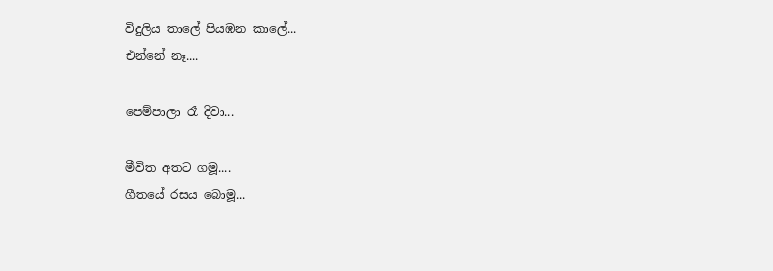විදුලිය තාලේ පියඹන කාලේ...
එන්නේ නෑ....

පෙම්පාලා රෑ දිවා...

මීවිත අතට ගමූ....
ගීතයේ රසය බොමූ...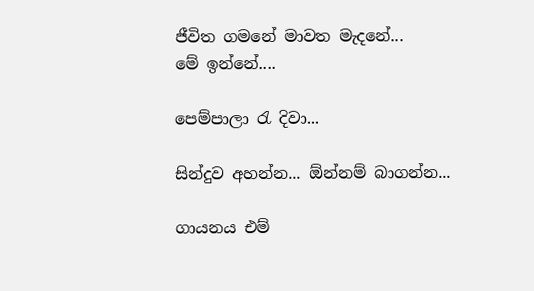ජීවිත ගමනේ මාවත මැදනේ...
මේ ඉන්නේ....

පෙම්පාලා ‍රැ දිවා...

සින්දුව අහන්න... ඕන්නම් බාගන්න...

ගායනය එම්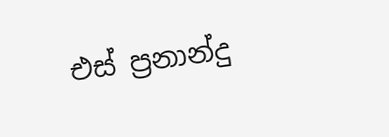එස් ප්‍රනාන්දු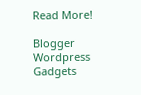Read More!

Blogger Wordpress Gadgets